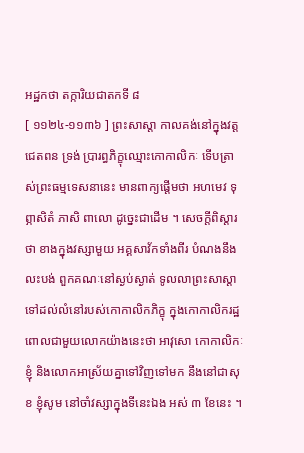អដ្ឋកថា តក្ការិយជាតកទី ៨
[ ១១២៤-១១៣៦ ] ព្រះសាស្តា កាលគង់នៅក្នុងវត្តជេតពន ទ្រង់ ប្រារព្ធភិក្ខុឈ្មោះកោកាលិកៈ ទើបត្រាស់ព្រះធម្មទេសនានេះ មានពាក្យផ្តើមថា អហមេវ ទុព្ភាសិតំ ភាសិ ពាលោ ដូច្នេះជាដើម ។ សេចក្តីពិស្តារថា ខាងក្នុងវស្សាមួយ អគ្គសាវ័កទាំងពីរ បំណងនឹងលះបង់ ពួកគណៈនៅស្ងប់ស្ងាត់ ទូលលាព្រះសាស្តាទៅដល់លំនៅរបស់កោកាលិកភិក្ខុ ក្នុងកោកាលិករដ្ឋ ពោលជាមួយលោកយ៉ាងនេះថា អាវុសោ កោកាលិកៈ ខ្ញុំ និងលោកអាស្រ័យគ្នាទៅវិញទៅមក នឹងនៅជាសុខ ខ្ញុំសូម នៅចាំវស្សាក្នុងទីនេះឯង អស់ ៣ ខែនេះ ។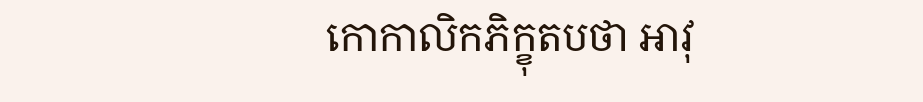កោកាលិកភិក្ខុតបថា អាវុ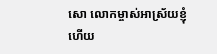សោ លោកម្ចាស់អាស្រ័យខ្ញុំហើយ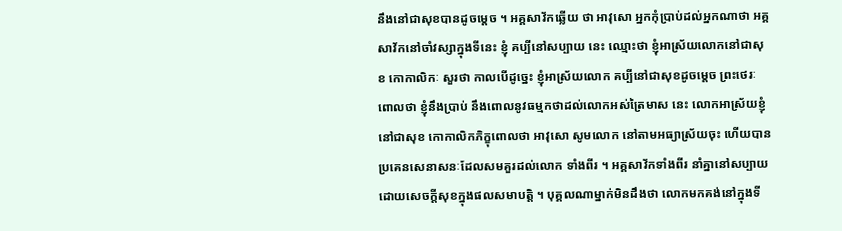នឹងនៅជាសុខបានដូចម្តេច ។ អគ្គសាវ័កឆ្លើយ ថា អាវុសោ អ្នកកុំប្រាប់ដល់អ្នកណាថា អគ្គសាវ័កនៅចាំវស្សាក្នុងទីនេះ ខ្ញុំ គប្បីនៅសប្បាយ នេះ ឈ្មោះថា ខ្ញុំអាស្រ័យលោកនៅជាសុខ កោកាលិកៈ សួរថា កាលបើដូច្នេះ ខ្ញុំអាស្រ័យលោក គប្បីនៅជាសុខដូចម្តេច ព្រះថេរៈ ពោលថា ខ្ញុំនឹងប្រាប់ នឹងពោលនូវធម្មកថាដល់លោកអស់ត្រៃមាស នេះ លោកអាស្រ័យខ្ញុំនៅជាសុខ កោកាលិកភិក្ខុពោលថា អាវុសោ សូមលោក នៅតាមអធ្យាស្រ័យចុះ ហើយបានប្រគេនសេនាសនៈដែលសមគួរដល់លោក ទាំងពីរ ។ អគ្គសាវ័កទាំងពីរ នាំគ្នានៅសប្បាយដោយសេចក្តីសុខក្នុងផលសមាបត្តិ ។ បុគ្គលណាម្នាក់មិនដឹងថា លោកមកគង់នៅក្នុងទី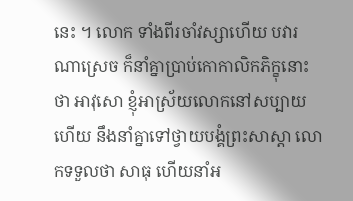នេះ ។ លោក ទាំងពីរចាំវស្សាហើយ បវារណាស្រេច ក៏នាំគ្នាប្រាប់កោកាលិកភិក្ខុនោះថា អាវុសោ ខ្ញុំអាស្រ័យលោកនៅសប្បាយហើយ នឹងនាំគ្នាទៅថ្វាយបង្គំព្រះសាស្តា លោកទទួលថា សាធុ ហើយនាំអ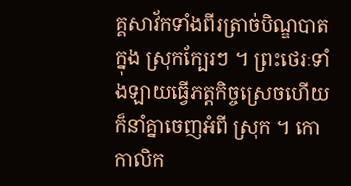គ្គសាវ័កទាំងពីរត្រាច់បិណ្ឌបាតក្នុង ស្រុកក្បែរៗ ។ ព្រះថេរៈទាំងឡាយធ្វើភត្តកិច្ចស្រេចហើយ ក៏នាំគ្នាចេញអំពី ស្រុក ។ កោកាលិក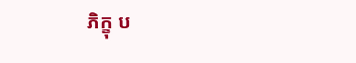ភិក្ខុ ប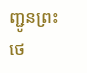ញ្ជូនព្រះថេ